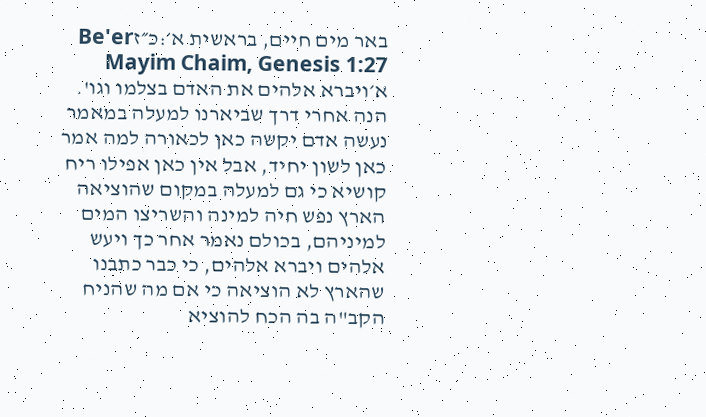באר מים חיים, בראשית א׳:כ״זBe'er Mayim Chaim, Genesis 1:27
א׳ויברא אלהים את האדם בצלמו וגו'. הנה אחרי דרך שביארנו למעלה במאמר נעשה אדם יקשה כאן לכאורה למה אמר כאן לשון יחיד, אבל אין כאן אפילו ריח קושיא כי גם למעלה במקום שהוציאה הארץ נפש חיה למינה והשריצו המים למיניהם, בכולם נאמר אחר כך ויעש אלהים ויברא אלהים, כי כבר כתבנו שהארץ לא הוציאה כי אם מה שהניח הקב"ה בה הכח להוציא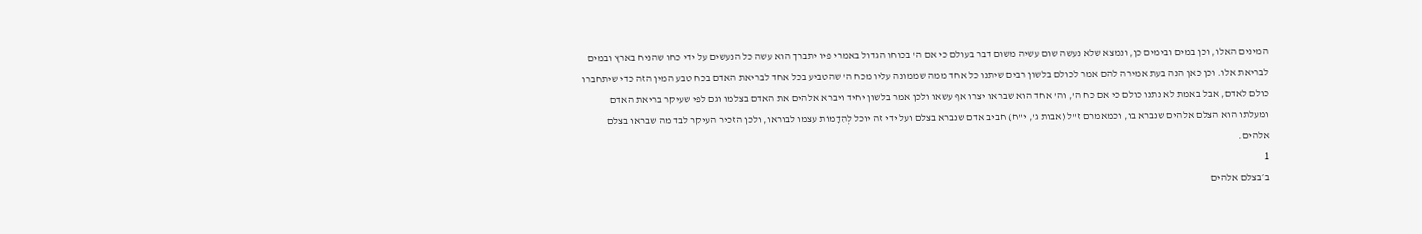המינים האלו, וכן במים ובימים כן, ונמצא שלא נעשה שום עשיה משום דבר בעולם כי אם ה' בכוחו הגדול באמרי פיו יתברך הוא עשה כל הנעשים על ידי כחו שהניח בארץ ובמים לבריאת אלו. וכן כאן הנה בעת אמירה להם אמר לכולם בלשון רבים שיתנו כל אחד ממה שממונה עליו מכח ה' שהטביע בכל אחד לבריאת האדם בכח טבע המין הזה כדי שיתחברו כולם לאדם, אבל באמת לא נתנו כולם כי אם כח ה', וה' אחד הוא שבראו יצרו אף עשאו ולכן אמר בלשון יחיד ויברא אלהים את האדם בצלמו וגם לפי שעיקר בריאת האדם ומעלתו הוא הצלם אלהים שנברא בו, וכמאמרם ז"ל (אבות ג', י"ח) חביב אדם שנברא בצלם ועל ידי זה יוכל לְהִדָמוֹת עצמו לבוראו, ולכן הזכיר העיקר לבד מה שבראו בצלם אלהים.
1
ב׳בצלם אלהים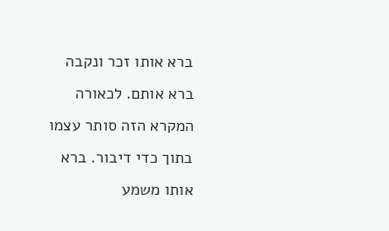ברא אותו זכר ונקבה ברא אותם. לכאורה המקרא הזה סותר עצמו בתוך כדי דיבור. ברא אותו משמע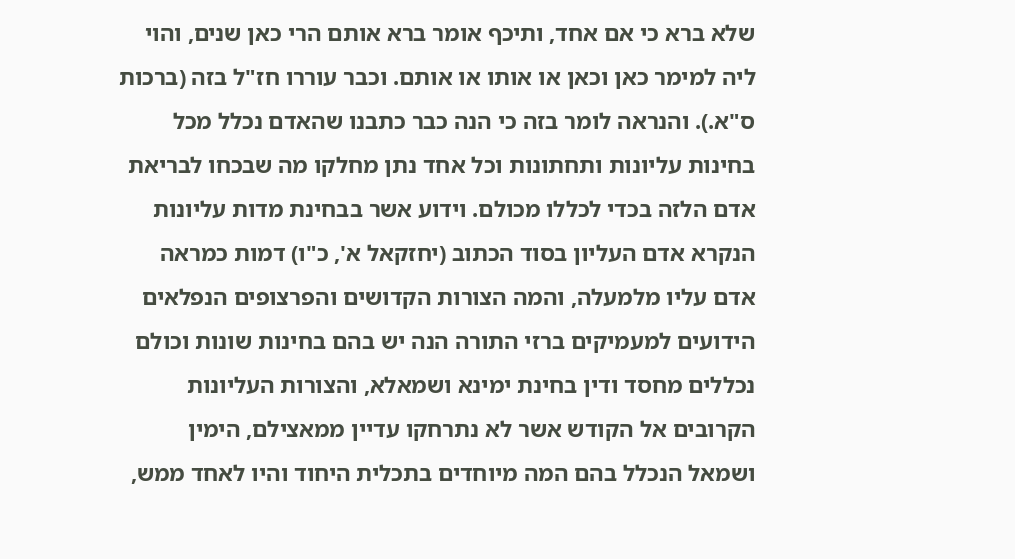שלא ברא כי אם אחד, ותיכף אומר ברא אותם הרי כאן שנים, והוי ליה למימר כאן וכאן או אותו או אותם. וכבר עוררו חז"ל בזה (ברכות ס"א.). והנראה לומר בזה כי הנה כבר כתבנו שהאדם נכלל מכל בחינות עליונות ותחתונות וכל אחד נתן מחלקו מה שבכחו לבריאת אדם הלזה בכדי לכללו מכולם. וידוע אשר בבחינת מדות עליונות הנקרא אדם העליון בסוד הכתוב (יחזקאל א', כ"ו) דמות כמראה אדם עליו מלמעלה, והמה הצורות הקדושים והפרצופים הנפלאים הידועים למעמיקים ברזי התורה הנה יש בהם בחינות שונות וכולם נכללים מחסד ודין בחינת ימינא ושמאלא, והצורות העליונות הקרובים אל הקודש אשר לא נתרחקו עדיין ממאצילם, הימין ושמאל הנכלל בהם המה מיוחדים בתכלית היחוד והיו לאחד ממש,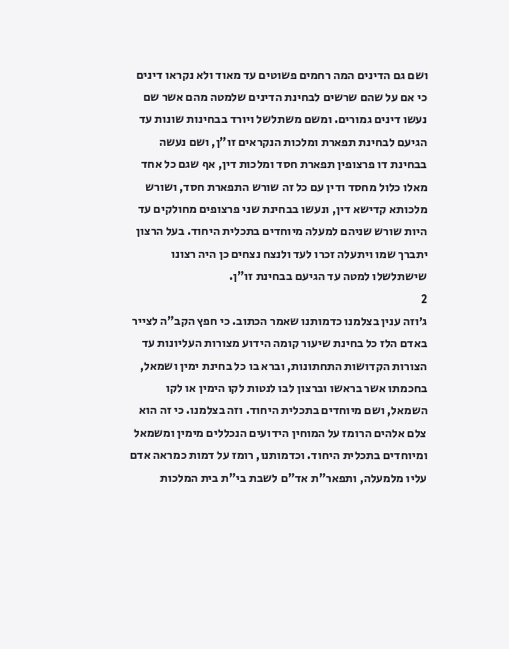ושם גם הדינים המה רחמים פשוטים עד מאוד ולא נקראו דינים כי אם על שהם שרשים לבחינת הדינים שלמטה מהם אשר שם נעשו דינים גמורים. ומשם משתלשל ויורד בבחינות שונות עד הגיעם לבחינת תפארת ומלכות הנקראים זו"ן, ושם נעשה בבחינת דו פרצופין תפארת חסד ומלכות דין, אף שגם כל אחד מאלו כלול מחסד ודין עם כל זה שורש התפארת חסד, ושורש מלכותא קדישא דין, ונעשו בבחינת שני פרצופים מחולקים עד היות שורש שניהם למעלה מיוחדים בתכלית היחוד. בעל הרצון יתברך שמו ויתעלה זכרו לעד ולנצח נצחים כן היה רצונו שישתלשלו למטה עד הגיעם בבחינת זו"ן.
2
ג׳וזה ענין בצלמנו כדמותנו שאמר הכתוב. כי חפץ הקב"ה לצייר באדם הלז כל בחינת שיעור קומה הידוע מצורות העליונות עד הצורות הקדושות התחתונות, וברא בו כל בחינת ימין ושמאל, בחכמתו אשר בראשו וברצון לבו לנטות לקו הימין או לקו השמאל, ושם מיוחדים בתכלית היחוד. וזה בצלמנו. כי זה הוא צלם אלהים הרומז על המוחין הידועים הנכללים מימין ומשמאל ומיוחדים בתכלית היחוד. וכדמותנו, רומז על דמות כמראה אדם עליו מלמעלה, ותפאר"ת אד"ם לשבת בי"ת בית המלכות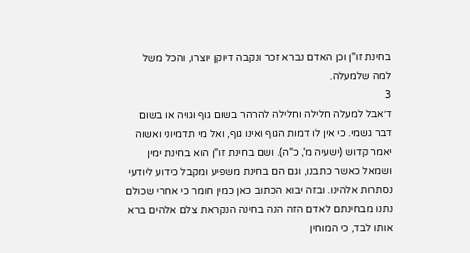בחינת זו"ן וכן האדם נברא זכר ונקבה דיוקן יוצרו, והכל משל למה שלמעלה.
3
ד׳אבל למעלה חלילה וחלילה להרהר בשום גוף וגויה או בשום דבר גשמי. כי אין לו דמות הגוף ואינו גוף, ואל מי תדמיוני ואשוה יאמר קדוש (ישעיה מ', כ"ה). ושם בחינת זו"ן הוא בחינת ימין ושמאל כאשר כתבנו, וגם הם בחינת משפיע ומקבל כידוע ליודעי נסתרות אלהינו. ובזה יבוא הכתוב כאן כמין חומר כי אחרי שכולם נתנו מבחינתם לאדם הזה הנה בחינה הנקראת צלם אלהים ברא אותו לבד, כי המוחין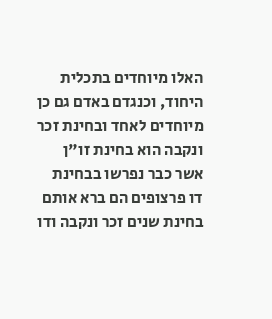האלו מיוחדים בתכלית היחוד, וכנגדם באדם גם כן מיוחדים לאחד ובחינת זכר ונקבה הוא בחינת זו"ן אשר כבר נפרשו בבחינת דו פרצופים הם ברא אותם בחינת שנים זכר ונקבה ודו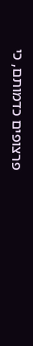פרצופים כדמותם, כי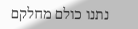נתנו כולם מחלקם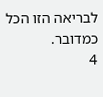לבריאה הזו הכל כמדובר.
4